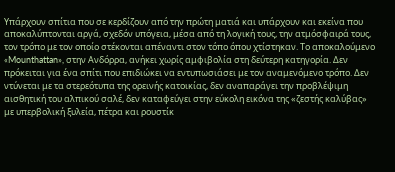Υπάρχουν σπίτια που σε κερδίζουν από την πρώτη ματιά και υπάρχουν και εκείνα που αποκαλύπτονται αργά, σχεδόν υπόγεια, μέσα από τη λογική τους, την ατμόσφαιρά τους, τον τρόπο με τον οποίο στέκονται απέναντι στον τόπο όπου χτίστηκαν. Το αποκαλούμενο «Mounthattan», στην Ανδόρρα, ανήκει χωρίς αμφιβολία στη δεύτερη κατηγορία. Δεν πρόκειται για ένα σπίτι που επιδιώκει να εντυπωσιάσει με τον αναμενόμενο τρόπο. Δεν ντύνεται με τα στερεότυπα της ορεινής κατοικίας, δεν αναπαράγει την προβλέψιμη αισθητική του αλπικού σαλέ, δεν καταφεύγει στην εύκολη εικόνα της «ζεστής καλύβας» με υπερβολική ξυλεία, πέτρα και ρουστίκ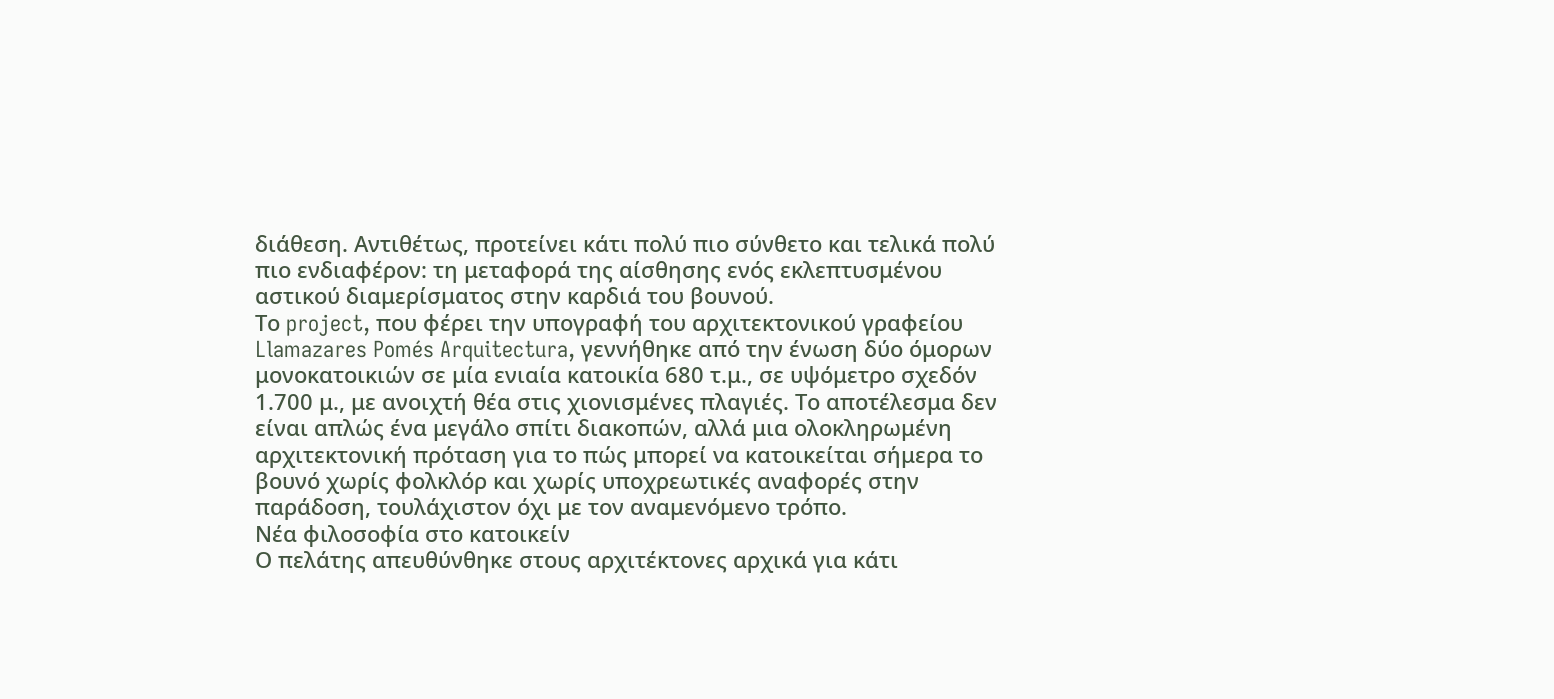διάθεση. Αντιθέτως, προτείνει κάτι πολύ πιο σύνθετο και τελικά πολύ πιο ενδιαφέρον: τη μεταφορά της αίσθησης ενός εκλεπτυσμένου αστικού διαμερίσματος στην καρδιά του βουνού.
Το project, που φέρει την υπογραφή του αρχιτεκτονικού γραφείου Llamazares Pomés Arquitectura, γεννήθηκε από την ένωση δύο όμορων μονοκατοικιών σε μία ενιαία κατοικία 680 τ.μ., σε υψόμετρο σχεδόν 1.700 μ., με ανοιχτή θέα στις χιονισμένες πλαγιές. Το αποτέλεσμα δεν είναι απλώς ένα μεγάλο σπίτι διακοπών, αλλά μια ολοκληρωμένη αρχιτεκτονική πρόταση για το πώς μπορεί να κατοικείται σήμερα το βουνό χωρίς φολκλόρ και χωρίς υποχρεωτικές αναφορές στην παράδοση, τουλάχιστον όχι με τον αναμενόμενο τρόπο.
Νέα φιλοσοφία στο κατοικείν
Ο πελάτης απευθύνθηκε στους αρχιτέκτονες αρχικά για κάτι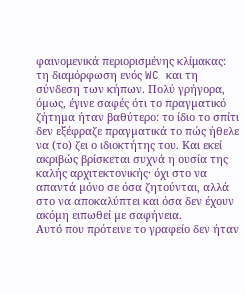φαινομενικά περιορισμένης κλίμακας: τη διαμόρφωση ενός WC και τη σύνδεση των κήπων. Πολύ γρήγορα, όµως, έγινε σαφές ότι το πραγµατικό ζήτηµα ήταν βαθύτερο: το ίδιο το σπίτι δεν εξέφραζε πραγµατικά το πώς ήθελε να (το) ζει ο ιδιοκτήτης του. Και εκεί ακριβώς βρίσκεται συχνά η ουσία της καλής αρχιτεκτονικής· όχι στο να απαντά µόνο σε όσα ζητούνται, αλλά στο να αποκαλύπτει και όσα δεν έχουν ακόµη ειπωθεί µε σαφήνεια.
Αυτό που πρότεινε το γραφείο δεν ήταν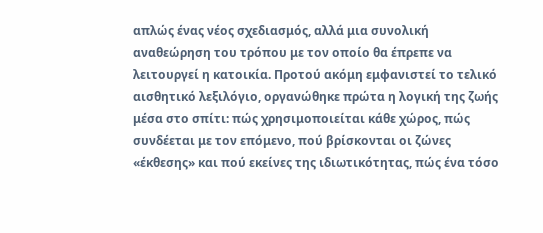απλώς ένας νέος σχεδιασμός, αλλά μια συνολική αναθεώρηση του τρόπου με τον οποίο θα έπρεπε να λειτουργεί η κατοικία. Προτού ακόμη εμφανιστεί το τελικό αισθητικό λεξιλόγιο, οργανώθηκε πρώτα η λογική της ζωής μέσα στο σπίτι: πώς χρησιμοποιείται κάθε χώρος, πώς συνδέεται με τον επόμενο, πού βρίσκονται οι ζώνες «έκθεσης» και πού εκείνες της ιδιωτικότητας, πώς ένα τόσο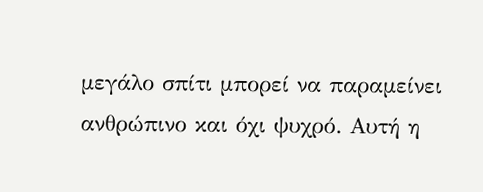μεγάλο σπίτι μπορεί να παραμείνει ανθρώπινο και όχι ψυχρό. Αυτή η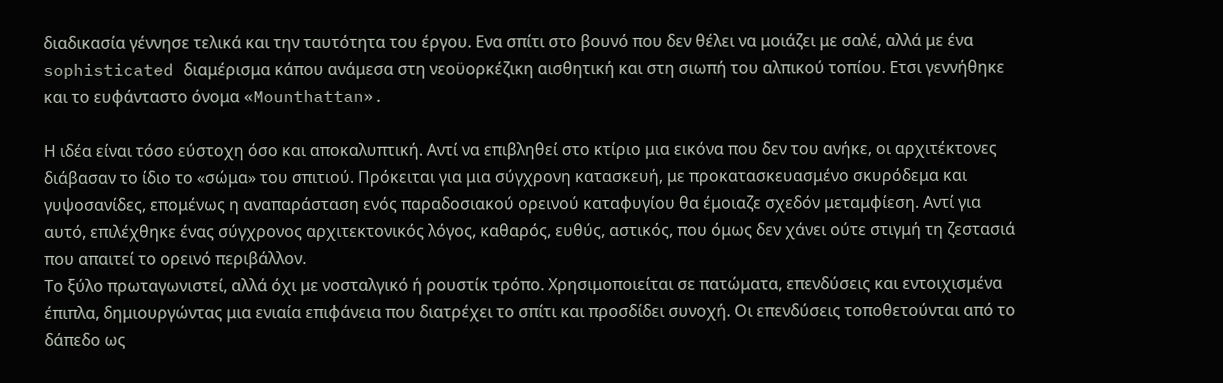διαδικασία γέννησε τελικά και την ταυτότητα του έργου. Ενα σπίτι στο βουνό που δεν θέλει να μοιάζει με σαλέ, αλλά με ένα sophisticated διαμέρισμα κάπου ανάμεσα στη νεοϋορκέζικη αισθητική και στη σιωπή του αλπικού τοπίου. Ετσι γεννήθηκε και το ευφάνταστο όνομα «Mounthattan».

Η ιδέα είναι τόσο εύστοχη όσο και αποκαλυπτική. Αντί να επιβληθεί στο κτίριο μια εικόνα που δεν του ανήκε, οι αρχιτέκτονες διάβασαν το ίδιο το «σώμα» του σπιτιού. Πρόκειται για μια σύγχρονη κατασκευή, με προκατασκευασμένο σκυρόδεμα και γυψοσανίδες, επομένως η αναπαράσταση ενός παραδοσιακού ορεινού καταφυγίου θα έμοιαζε σχεδόν μεταμφίεση. Αντί για αυτό, επιλέχθηκε ένας σύγχρονος αρχιτεκτονικός λόγος, καθαρός, ευθύς, αστικός, που όμως δεν χάνει ούτε στιγμή τη ζεστασιά που απαιτεί το ορεινό περιβάλλον.
Το ξύλο πρωταγωνιστεί, αλλά όχι με νοσταλγικό ή ρουστίκ τρόπο. Χρησιμοποιείται σε πατώματα, επενδύσεις και εντοιχισμένα έπιπλα, δημιουργώντας μια ενιαία επιφάνεια που διατρέχει το σπίτι και προσδίδει συνοχή. Οι επενδύσεις τοποθετούνται από το δάπεδο ως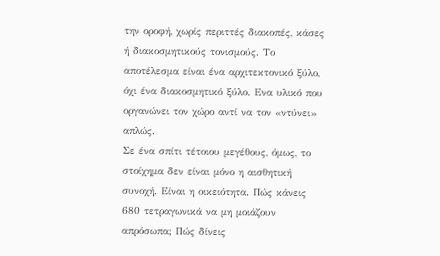την οροφή, χωρίς περιττές διακοπές, κάσες ή διακοσμητικούς τονισμούς. Το αποτέλεσμα είναι ένα αρχιτεκτονικό ξύλο, όχι ένα διακοσμητικό ξύλο. Ενα υλικό που οργανώνει τον χώρο αντί να τον «ντύνει» απλώς.
Σε ένα σπίτι τέτοιου μεγέθους, όμως, το στοίχημα δεν είναι μόνο η αισθητική συνοχή. Είναι η οικειότητα. Πώς κάνεις 680 τετραγωνικά να μη μοιάζουν απρόσωπα; Πώς δίνεις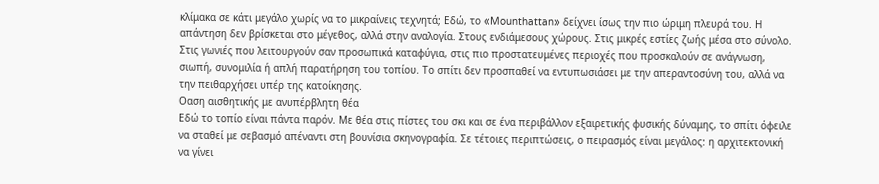κλίμακα σε κάτι μεγάλο χωρίς να το μικραίνεις τεχνητά; Εδώ, το «Mounthattan» δείχνει ίσως την πιο ώριμη πλευρά του. Η απάντηση δεν βρίσκεται στο μέγεθος, αλλά στην αναλογία. Στους ενδιάμεσους χώρους. Στις μικρές εστίες ζωής μέσα στο σύνολο. Στις γωνιές που λειτουργούν σαν προσωπικά καταφύγια, στις πιο προστατευμένες περιοχές που προσκαλούν σε ανάγνωση, σιωπή, συνομιλία ή απλή παρατήρηση του τοπίου. Το σπίτι δεν προσπαθεί να εντυπωσιάσει με την απεραντοσύνη του, αλλά να την πειθαρχήσει υπέρ της κατοίκησης.
Οαση αισθητικής με ανυπέρβλητη θέα
Εδώ το τοπίο είναι πάντα παρόν. Με θέα στις πίστες του σκι και σε ένα περιβάλλον εξαιρετικής φυσικής δύναμης, το σπίτι όφειλε να σταθεί με σεβασμό απέναντι στη βουνίσια σκηνογραφία. Σε τέτοιες περιπτώσεις, ο πειρασμός είναι μεγάλος: η αρχιτεκτονική να γίνει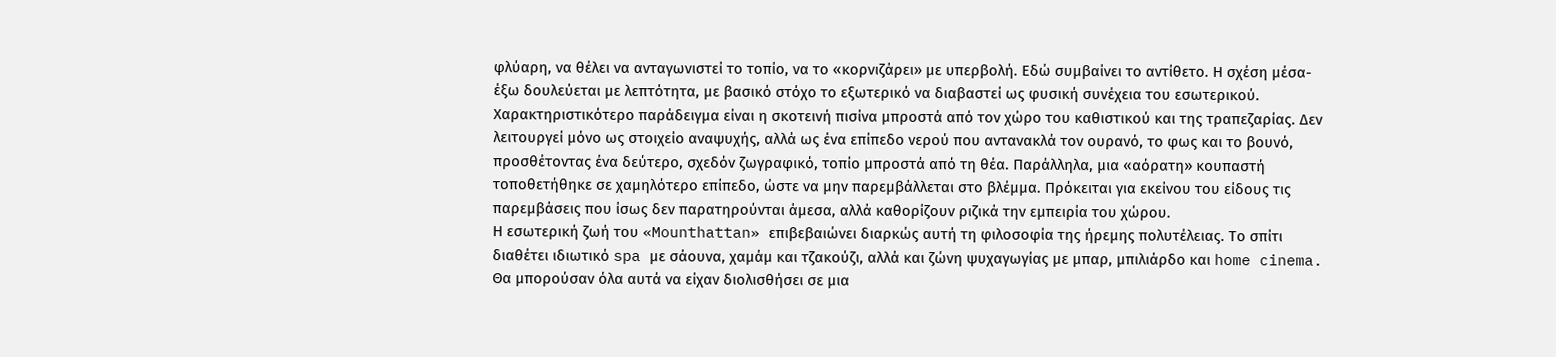φλύαρη, να θέλει να ανταγωνιστεί το τοπίο, να το «κορνιζάρει» με υπερβολή. Εδώ συμβαίνει το αντίθετο. Η σχέση μέσα-έξω δουλεύεται με λεπτότητα, με βασικό στόχο το εξωτερικό να διαβαστεί ως φυσική συνέχεια του εσωτερικού.
Χαρακτηριστικότερο παράδειγμα είναι η σκοτεινή πισίνα μπροστά από τον χώρο του καθιστικού και της τραπεζαρίας. Δεν λειτουργεί μόνο ως στοιχείο αναψυχής, αλλά ως ένα επίπεδο νερού που αντανακλά τον ουρανό, το φως και το βουνό, προσθέτοντας ένα δεύτερο, σχεδόν ζωγραφικό, τοπίο μπροστά από τη θέα. Παράλληλα, μια «αόρατη» κουπαστή τοποθετήθηκε σε χαμηλότερο επίπεδο, ώστε να μην παρεμβάλλεται στο βλέμμα. Πρόκειται για εκείνου του είδους τις παρεμβάσεις που ίσως δεν παρατηρούνται άμεσα, αλλά καθορίζουν ριζικά την εμπειρία του χώρου.
Η εσωτερική ζωή του «Mounthattan» επιβεβαιώνει διαρκώς αυτή τη φιλοσοφία της ήρεμης πολυτέλειας. Το σπίτι διαθέτει ιδιωτικό spa με σάουνα, χαμάμ και τζακούζι, αλλά και ζώνη ψυχαγωγίας με μπαρ, μπιλιάρδο και home cinema. Θα μπορούσαν όλα αυτά να είχαν διολισθήσει σε μια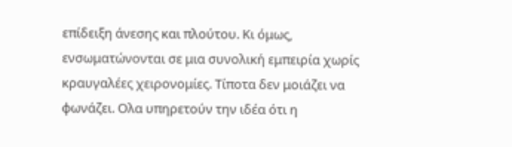επίδειξη άνεσης και πλούτου. Κι όμως, ενσωματώνονται σε μια συνολική εμπειρία χωρίς κραυγαλέες χειρονομίες. Τίποτα δεν μοιάζει να φωνάζει. Oλα υπηρετούν την ιδέα ότι η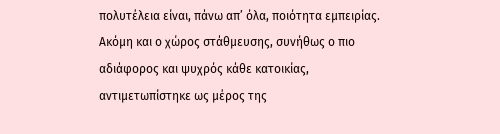πολυτέλεια είναι, πάνω απ’ όλα, ποιότητα εμπειρίας.
Ακόμη και ο χώρος στάθμευσης, συνήθως ο πιο αδιάφορος και ψυχρός κάθε κατοικίας, αντιμετωπίστηκε ως μέρος της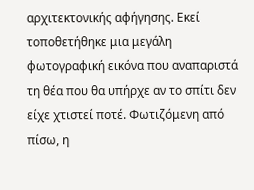αρχιτεκτονικής αφήγησης. Εκεί τοποθετήθηκε μια μεγάλη φωτογραφική εικόνα που αναπαριστά τη θέα που θα υπήρχε αν το σπίτι δεν είχε χτιστεί ποτέ. Φωτιζόμενη από πίσω, η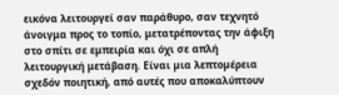εικόνα λειτουργεί σαν παράθυρο, σαν τεχνητό άνοιγμα προς το τοπίο, μετατρέποντας την άφιξη στο σπίτι σε εμπειρία και όχι σε απλή λειτουργική μετάβαση. Είναι µια λεπτοµέρεια σχεδόν ποιητική, από αυτές που αποκαλύπτουν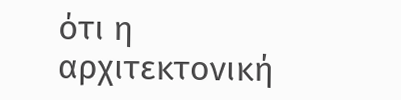ότι η αρχιτεκτονική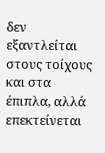δεν εξαντλείται στους τοίχους και στα έπιπλα, αλλά επεκτείνεται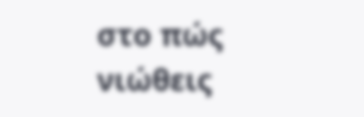στο πώς νιώθεις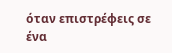όταν επιστρέφεις σε ένα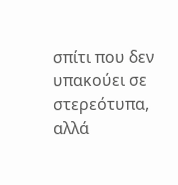σπίτι που δεν υπακούει σε στερεότυπα, αλλά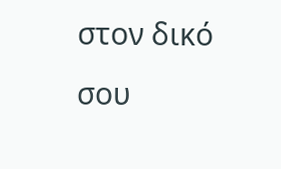στον δικό σου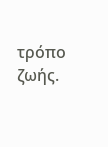τρόπο ζωής.